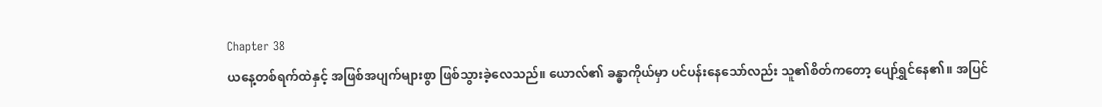Chapter 38
ယနေ့တစ်ရက်ထဲနှင့် အဖြစ်အပျက်များစွာ ဖြစ်သွားခဲ့လေသည်။ ယောလ်၏ ခန္ဓာကိုယ်မှာ ပင်ပန်းနေသော်လည်း သူ၏စိတ်ကတော့ ပျော်ရွှင်နေ၏။ အပြင်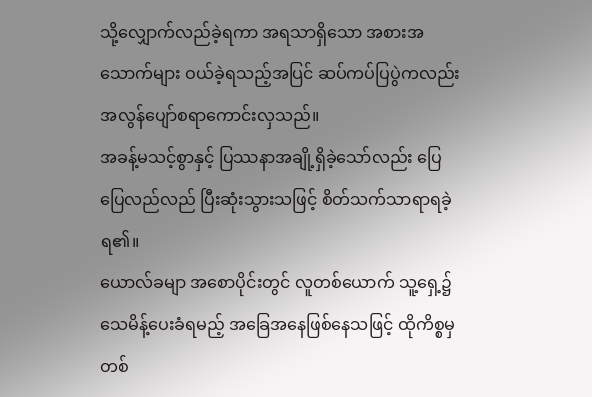သို့လျှောက်လည်ခဲ့ရကာ အရသာရှိသော အစားအသောက်များ ဝယ်ခဲ့ရသည့်အပြင် ဆပ်ကပ်ပြပွဲကလည်း အလွန်ပျော်စရာကောင်းလှသည်။
အခန့်မသင့်စွာနှင့် ပြဿနာအချို့ရှိခဲ့သော်လည်း ပြေပြေလည်လည် ပြီးဆုံးသွားသဖြင့် စိတ်သက်သာရာရခဲ့ရ၏။
ယောလ်ခမျာ အစောပိုင်းတွင် လူတစ်ယောက် သူ့ရှေ့၌ သေမိန့်ပေးခံရမည့် အခြေအနေဖြစ်နေသဖြင့် ထိုကိစ္စမှတစ်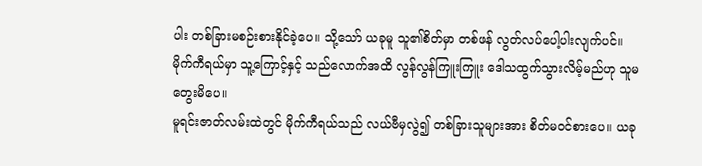ပါး တစ်ခြားမစဉ်းစားနိုင်ခဲ့ပေ။ သို့သော် ယခုမူ သူ၏စိတ်မှာ တစ်ဖန် လွတ်လပ်ပေါ့ပါးလျက်ပင်။
မိုက်ကီရယ်မှာ သူ့ကြောင့်နှင့် သည်လောက်အထိ လွန်လွန်ကြူးကြူး ဒေါသထွက်သွားလိမ့်မည်ဟု သူမတွေးမိပေ။
မူရင်းဇာတ်လမ်းထဲတွင် မိုက်ကီရယ်သည် လယ်ဗီမှလွဲ၍ တစ်ခြားသူများအား စိတ်မဝင်စားပေ။ ယခု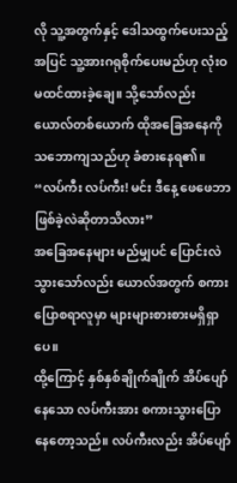လို သူ့အတွက်နှင့် ဒေါသထွက်ပေးသည့်အပြင် သူ့အားဂရုစိုက်ပေးမည်ဟု လုံးဝမထင်ထားခဲ့ချေ။ သို့သော်လည်း ယောလ်တစ်ယောက် ထိုအခြေအနေကို သဘောကျသည်ဟု ခံစားနေရ၏။
“လပ်ကီး လပ်ကီး! မင်း ဒီနေ့ ဖေဖေဘာဖြစ်ခဲ့လဲဆိုတာသိလား”
အခြေအနေများ မည်မျှပင် ပြောင်းလဲသွားသော်လည်း ယောလ်အတွက် စကားပြောစရာလူမှာ များများစားစားမရှိရှာပေ။
ထို့ကြောင့် နှစ်နှစ်ချိုက်ချိုက် အိပ်ပျော်နေသော လပ်ကီးအား စကားသွားပြောနေတော့သည်။ လပ်ကီးလည်း အိပ်ပျော်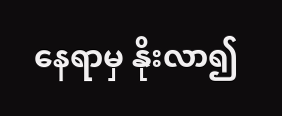နေရာမှ နိုးလာ၍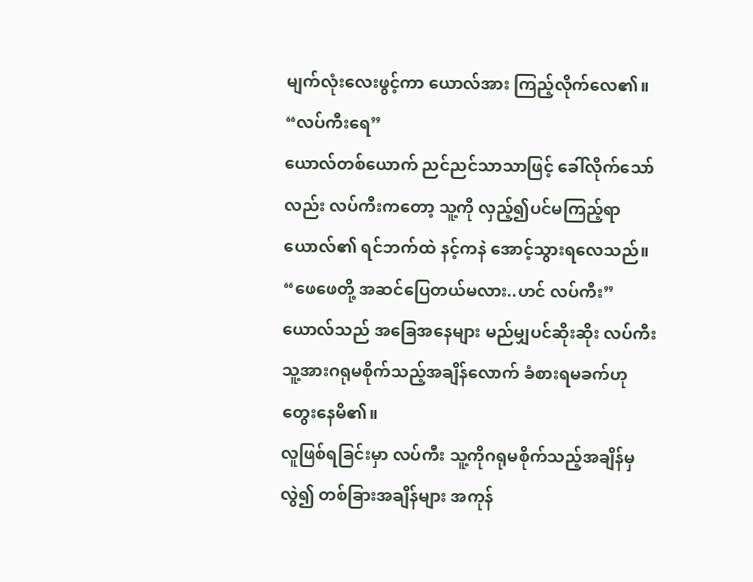မျက်လုံးလေးဖွင့်ကာ ယောလ်အား ကြည့်လိုက်လေ၏။
“လပ်ကီးရေ”
ယောလ်တစ်ယောက် ညင်ညင်သာသာဖြင့် ခေါ်လိုက်သော်လည်း လပ်ကီးကတော့ သူ့ကို လှည့်၍ပင်မကြည့်ရာ ယောလ်၏ ရင်ဘက်ထဲ နင့်ကနဲ အောင့်သွားရလေသည်။
“ဖေဖေတို့ အဆင်ပြေတယ်မလား..ဟင် လပ်ကီး”
ယောလ်သည် အခြေအနေများ မည်မျှပင်ဆိုးဆိုး လပ်ကီး သူ့အားဂရုမစိုက်သည့်အချိန်လောက် ခံစားရမခက်ဟု တွေးနေမိ၏။
လူဖြစ်ရခြင်းမှာ လပ်ကီး သူ့ကိုဂရုမစိုက်သည့်အချိန်မှလွဲ၍ တစ်ခြားအချိန်များ အကုန်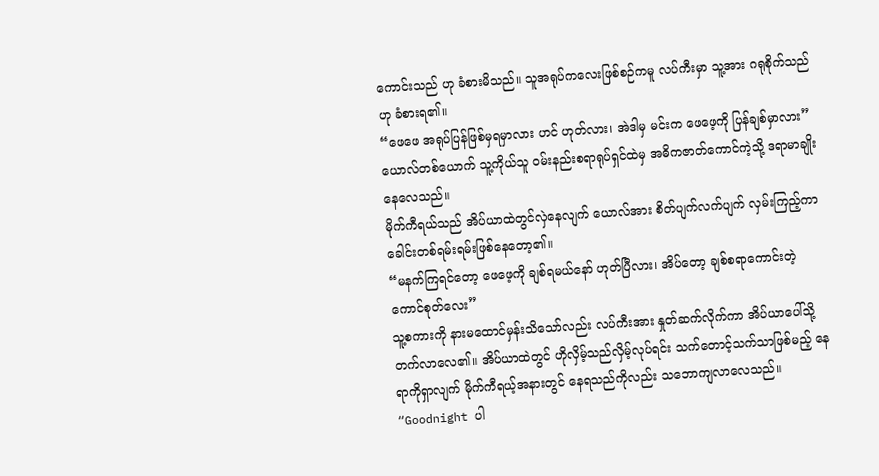ကောင်းသည် ဟု ခံစားမိသည်။ သူအရုပ်ကလေးဖြစ်စဉ်ကမူ လပ်ကီးမှာ သူ့အား ဂရုစိုက်သည်ဟု ခံစားရ၏။
“ဖေဖေ အရုပ်ပြန်ဖြစ်မှရမှာလား ဟင် ဟုတ်လား၊ အဲဒါမှ မင်းက ဖေဖေ့ကို ပြန်ချစ်မှာလား”
ယောလ်တစ်ယောက် သူ့ကိုယ်သူ ဝမ်းနည်းစရာရုပ်ရှင်ထဲမှ အဓိကဇာတ်ကောင်ကဲ့သို့ ဒရာမာချိုးနေလေသည်။
မိုက်ကီရယ်သည် အိပ်ယာထဲတွင်လှဲနေလျက် ယောလ်အား စိတ်ပျက်လက်ပျက် လှမ်းကြည့်ကာ ခေါင်းတစ်ရမ်းရမ်းဖြစ်နေတော့၏။
“မနက်ကြရင်တော့ ဖေဖေ့ကို ချစ်ရမယ်နော် ဟုတ်ပြီလား၊ အိပ်တော့ ချစ်စရာကောင်းတဲ့ ကောင်စုတ်လေး”
သူ့စကားကို နားမထောင်မှန်းသိသော်လည်း လပ်ကီးအား နှုတ်ဆက်လိုက်ကာ အိပ်ယာပေါ်သို့ တက်လာလေ၏။ အိပ်ယာထဲတွင် ဟိုလှိမ့်သည်လှိမ့်လုပ်ရင်း သက်တောင့်သက်သာဖြစ်မည့် နေရာကိုရှာလျက် မိုက်ကီရယ့်အနားတွင် နေရသည်ကိုလည်း သဘောကျလာလေသည်။
“Goodnight ပါ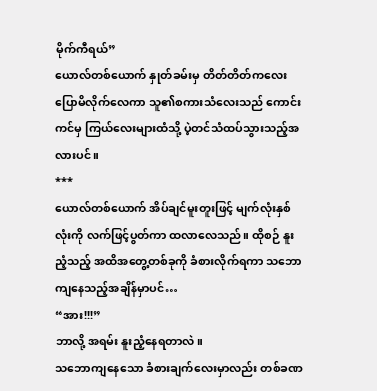မိုက်ကီရယ်”
ယောလ်တစ်ယောက် နှုတ်ခမ်းမှ တိတ်တိတ်ကလေး ပြောမိလိုက်လေကာ သူ၏စကားသံလေးသည် ကောင်းကင်မှ ကြယ်လေးများထံသို့ ပဲ့တင်သံထပ်သွားသည့်အလားပင်။
***
ယောလ်တစ်ယောက် အိပ်ချင်မူးတူးဖြင့် မျက်လုံးနှစ်လုံးကို လက်ဖြင့်ပွတ်ကာ ထလာလေသည်။ ထိုစဉ် နူးညံ့သည့် အထိအတွေ့တစ်ခုကို ခံစားလိုက်ရကာ သဘောကျနေသည့်အချိန်မှာပင်…
“အား!!!”
ဘာလို့ အရမ်း နူးညံ့နေရတာလဲ။
သဘောကျနေသော ခံစားချက်လေးမှာလည်း တစ်ခဏ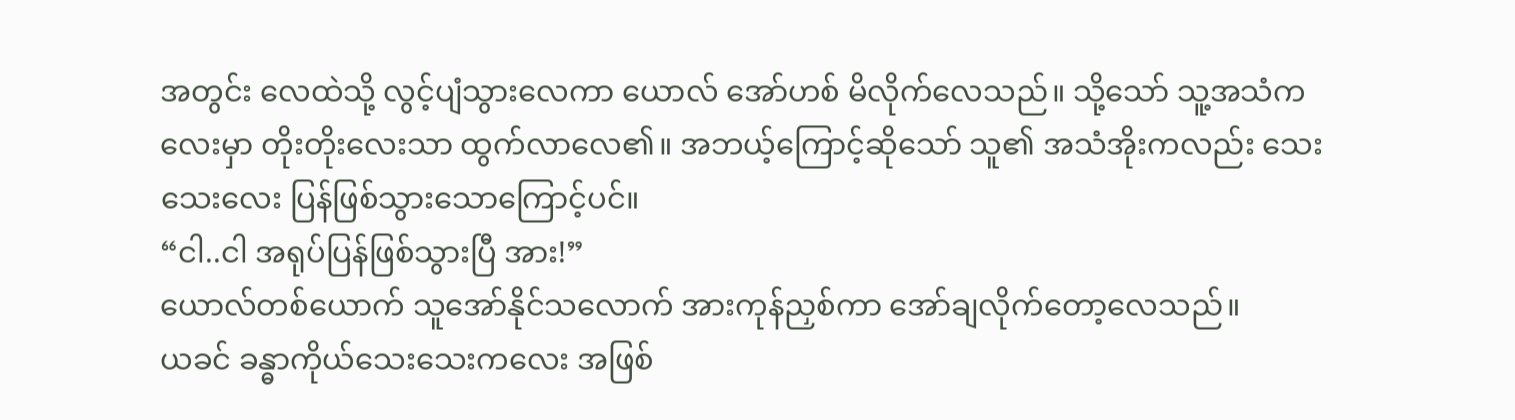အတွင်း လေထဲသို့ လွင့်ပျံသွားလေကာ ယောလ် အော်ဟစ် မိလိုက်လေသည်။ သို့သော် သူ့အသံကလေးမှာ တိုးတိုးလေးသာ ထွက်လာလေ၏။ အဘယ့်ကြောင့်ဆိုသော် သူ၏ အသံအိုးကလည်း သေးသေးလေး ပြန်ဖြစ်သွားသောကြောင့်ပင်။
“ငါ..ငါ အရုပ်ပြန်ဖြစ်သွားပြီ အား!”
ယောလ်တစ်ယောက် သူအော်နိုင်သလောက် အားကုန်ညှစ်ကာ အော်ချလိုက်တော့လေသည်။
ယခင် ခန္ဓာကိုယ်သေးသေးကလေး အဖြစ်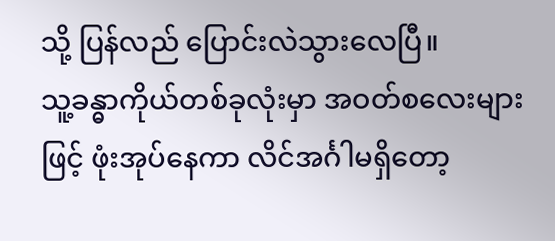သို့ ပြန်လည် ပြောင်းလဲသွားလေပြီ။
သူ့ခန္ဓာကိုယ်တစ်ခုလုံးမှာ အဝတ်စလေးများဖြင့် ဖုံးအုပ်နေကာ လိင်အင်္ဂါမရှိတော့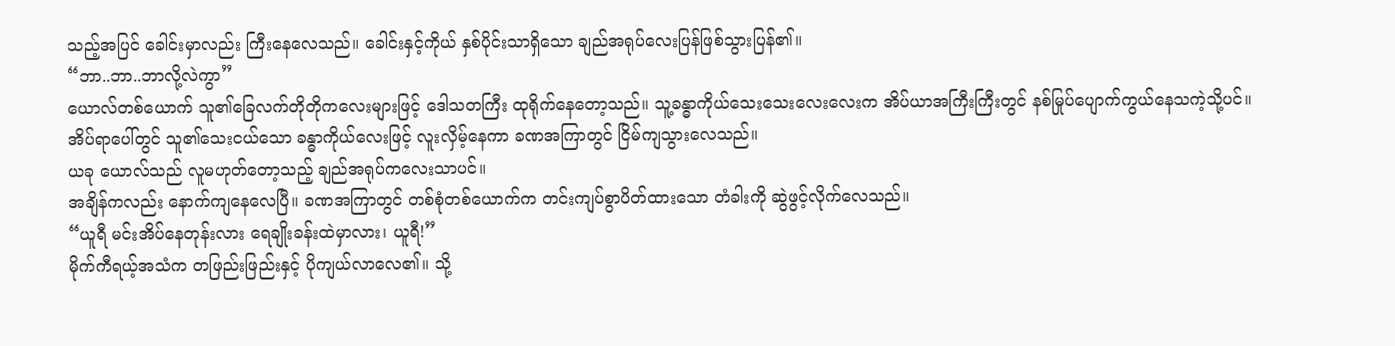သည့်အပြင် ခေါင်းမှာလည်း ကြီးနေလေသည်။ ခေါင်းနှင့်ကိုယ် နှစ်ပိုင်းသာရှိသော ချည်အရုပ်လေးပြန်ဖြစ်သွားပြန်၏။
“ဘာ..ဘာ..ဘာလို့လဲကွာ”
ယောလ်တစ်ယောက် သူ၏ခြေလက်တိုတိုကလေးများဖြင့် ဒေါသတကြီး ထုရိုက်နေတော့သည်။ သူ့ခန္ဓာကိုယ်သေးသေးလေးလေးက အိပ်ယာအကြီးကြီးတွင် နစ်မြုပ်ပျောက်ကွယ်နေသကဲ့သို့ပင်။
အိပ်ရာပေါ်တွင် သူ၏သေးငယ်သော ခန္ဓာကိုယ်လေးဖြင့် လူးလှိမ့်နေကာ ခဏအကြာတွင် ငြိမ်ကျသွားလေသည်။
ယခု ယောလ်သည် လူမဟုတ်တော့သည့် ချည်အရုပ်ကလေးသာပင်။
အချိန်ကလည်း နောက်ကျနေလေပြီ။ ခဏအကြာတွင် တစ်စုံတစ်ယောက်က တင်းကျပ်စွာပိတ်ထားသော တံခါးကို ဆွဲဖွင့်လိုက်လေသည်။
“ယူရီ မင်းအိပ်နေတုန်းလား ရေချိုးခန်းထဲမှာလား၊ ယူရီ!”
မိုက်ကီရယ့်အသံက တဖြည်းဖြည်းနှင့် ပိုကျယ်လာလေ၏။ သို့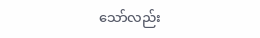သော်လည်း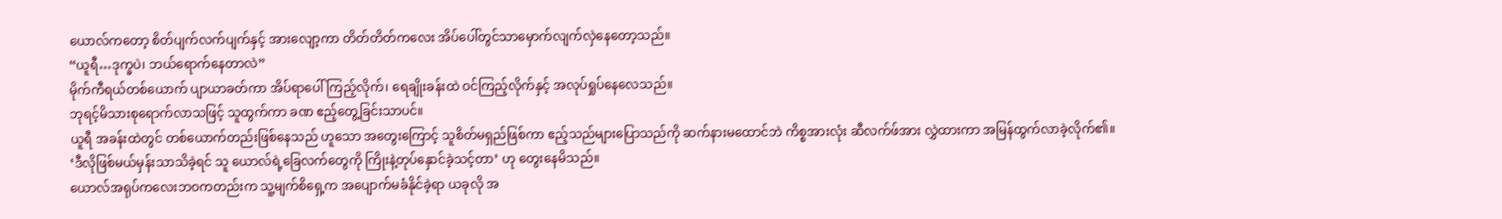ယောလ်ကတော့ စိတ်ပျက်လက်ပျက်နှင့် အားလျော့ကာ တိတ်တိတ်ကလေး အိပ်ပေါ်တွင်သာမှောက်လျက်လှဲနေတော့သည်။
“ယူရီ…ဒုက္ခပဲ၊ ဘယ်ရောက်နေတာလဲ”
မိုက်ကီရယ်တစ်ယောက် ပျာယာခတ်ကာ အိပ်ရာပေါ်ကြည့်လိုက်၊ ရေချိုးခန်းထဲ ဝင်ကြည့်လိုက်နှင့် အလုပ်ရှုပ်နေလေသည်။
ဘုရင့်မိသားစုရောက်လာသဖြင့် သူထွက်ကာ ခဏ ဧည့်တွေ့ခြင်းသာပင်။
ယူရီ အခန်းထဲတွင် တစ်ယောက်တည်းဖြစ်နေသည် ဟူသော အတွေးကြောင့် သူစိတ်မရှည်ဖြစ်ကာ ဧည့်သည်များပြောသည်ကို ဆက်နားမထောင်ဘဲ ကိစ္စအားလုံး ဆီလက်ဖ်အား လွှဲထားကာ အမြန်ထွက်လာခဲ့လိုက်၏။
‘ဒီလိုဖြစ်မယ်မှန်းသာသိခဲ့ရင် သူ ယောလ်ရဲ့ခြေလက်တွေကို ကြိုးနဲ့တုပ်နှောင်ခဲ့သင့်တာ’ ဟု တွေးနေမိသည်။
ယောလ်အရုပ်ကလေးဘဝကတည်းက သူ့မျက်စိရှေ့က အပျောက်မခံနိုင်ခဲ့ရာ ယခုလို အ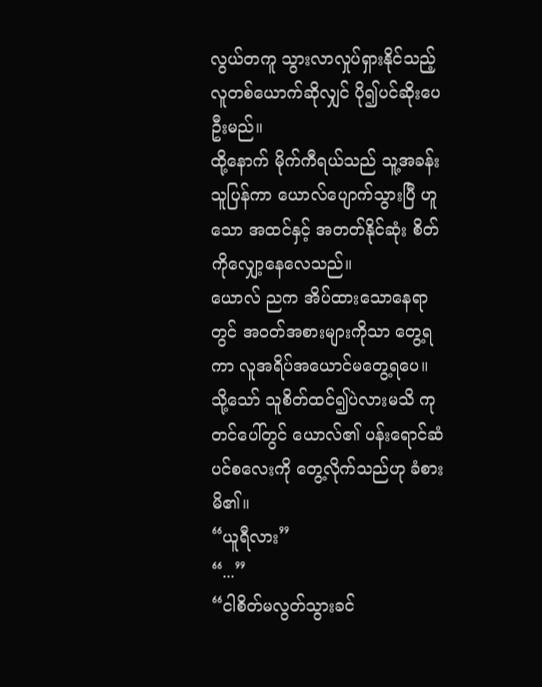လွယ်တကူ သွားလာလှုပ်ရှားနိုင်သည့် လူတစ်ယောက်ဆိုလျှင် ပို၍ပင်ဆိုးပေဦးမည်။
ထို့နောက် မိုက်ကီရယ်သည် သူ့အခန်းသူပြန်ကာ ယောလ်ပျောက်သွားပြီ ဟူသော အထင်နှင့် အတတ်နိုင်ဆုံး စိတ်ကိုလျှော့နေလေသည်။
ယောလ် ညက အိပ်ထားသောနေရာတွင် အဝတ်အစားများကိုသာ တွေ့ရကာ လူအရိပ်အယောင်မတွေ့ရပေ။ သို့သော် သူစိတ်ထင်၍ပဲလားမသိ ကုတင်ပေါ်တွင် ယောလ်၏ ပန်းရောင်ဆံပင်စလေးကို တွေ့လိုက်သည်ဟု ခံစားမိ၏။
“ယူရီလား”
“...”
“ငါစိတ်မလွတ်သွားခင်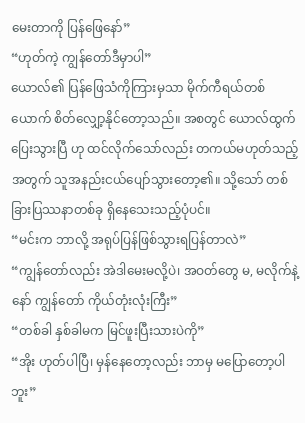မေးတာကို ပြန်ဖြေနော်”
“ဟုတ်ကဲ့ ကျွန်တော်ဒီမှာပါ”
ယောလ်၏ ပြန်ဖြေသံကိုကြားမှသာ မိုက်ကီရယ်တစ်ယောက် စိတ်လျှော့နိုင်တော့သည်။ အစတွင် ယောလ်ထွက်ပြေးသွားပြီ ဟု ထင်လိုက်သော်လည်း တကယ်မဟုတ်သည့်အတွက် သူအနည်းငယ်ပျော်သွားတော့၏။ သို့သော် တစ်ခြားပြဿနာတစ်ခု ရှိနေသေးသည့်ပုံပင်။
“မင်းက ဘာလို့ အရုပ်ပြန်ဖြစ်သွားရပြန်တာလဲ”
“ကျွန်တော်လည်း အဲဒါမေးမလို့ပဲ၊ အဝတ်တွေ မ, မလိုက်နဲ့နော် ကျွန်တော် ကိုယ်တုံးလုံးကြီး”
“တစ်ခါ နှစ်ခါမက မြင်ဖူးပြီးသားပဲကို”
“အိုး ဟုတ်ပါပြီ၊ မှန်နေတော့လည်း ဘာမှ မပြောတော့ပါဘူး”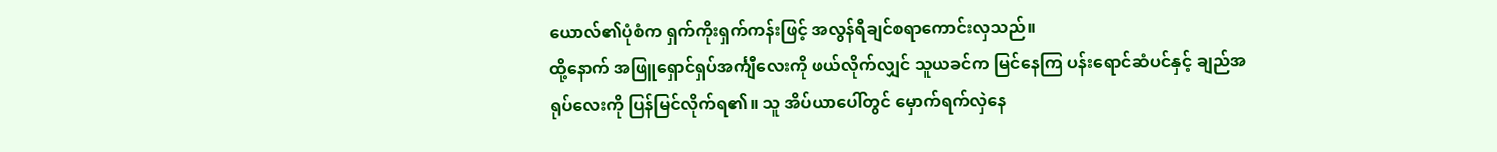ယောလ်၏ပုံစံက ရှက်ကိုးရှက်ကန်းဖြင့် အလွန်ရီချင်စရာကောင်းလှသည်။
ထို့နောက် အဖြူရှောင်ရှပ်အင်္ကျီလေးကို ဖယ်လိုက်လျှင် သူယခင်က မြင်နေကြ ပန်းရောင်ဆံပင်နှင့် ချည်အရုပ်လေးကို ပြန်မြင်လိုက်ရ၏။ သူ အိပ်ယာပေါ်တွင် မှောက်ရက်လှဲနေ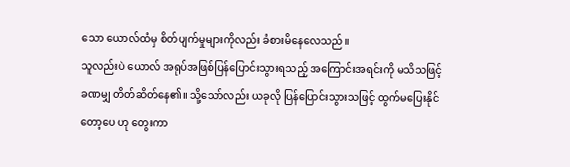သော ယောလ်ထံမှ စိတ်ပျက်မှုများကိုလည်း ခံစားမိနေလေသည်။
သူလည်းပဲ ယောလ် အရုပ်အဖြစ်ပြန်ပြောင်းသွားရသည့် အကြောင်းအရင်းကို မသိသဖြင့် ခဏမျှ တိတ်ဆိတ်နေ၏။ သို့သော်လည်း ယခုလို ပြန်ပြောင်းသွားသဖြင့် ထွက်မပြေးနိုင်တော့ပေ ဟု တွေးကာ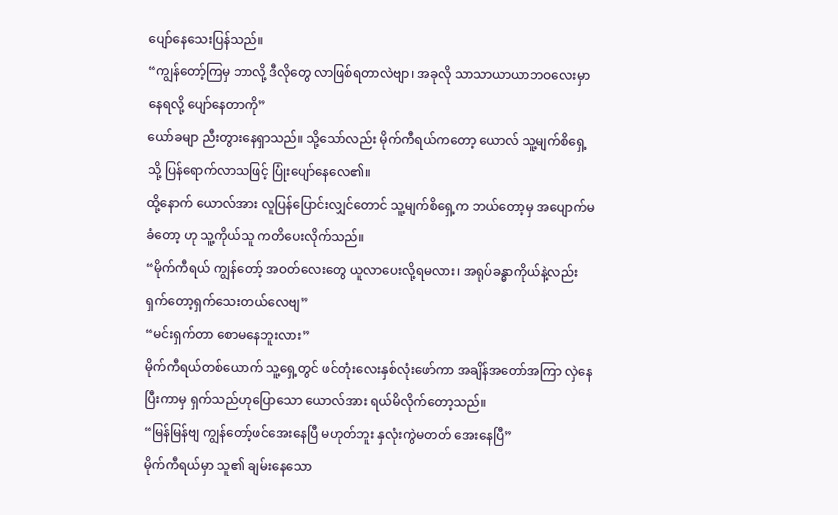ပျော်နေသေးပြန်သည်။
“ကျွန်တော့်ကြမှ ဘာလို့ ဒီလိုတွေ လာဖြစ်ရတာလဲဗျာ၊ အခုလို သာသာယာယာဘဝလေးမှာနေရလို့ ပျော်နေတာကို”
ယော်ခမျာ ညီးတွားနေရှာသည်။ သို့သော်လည်း မိုက်ကီရယ်ကတော့ ယောလ် သူ့မျက်စိရှေ့သို့ ပြန်ရောက်လာသဖြင့် ပြုံးပျော်နေလေ၏။
ထို့နောက် ယောလ်အား လူပြန်ပြောင်းလျှင်တောင် သူ့မျက်စိရှေ့က ဘယ်တော့မှ အပျောက်မခံတော့ ဟု သူ့ကိုယ်သူ ကတိပေးလိုက်သည်။
“မိုက်ကီရယ် ကျွန်တော့် အဝတ်လေးတွေ ယူလာပေးလို့ရမလား၊ အရုပ်ခန္ဓာကိုယ်နဲ့လည်း ရှက်တော့ရှက်သေးတယ်လေဗျ”
“မင်းရှက်တာ စောမနေဘူးလား”
မိုက်ကီရယ်တစ်ယောက် သူ့ရှေ့တွင် ဖင်တုံးလေးနှစ်လုံးဖော်ကာ အချိန်အတော်အကြာ လှဲနေပြီးကာမှ ရှက်သည်ဟုပြောသော ယောလ်အား ရယ်မိလိုက်တော့သည်။
“မြန်မြန်ဗျ ကျွန်တော့်ဖင်အေးနေပြီ မဟုတ်ဘူး နှလုံးကွဲမတတ် အေးနေပြီ”
မိုက်ကီရယ်မှာ သူ၏ ချမ်းနေသော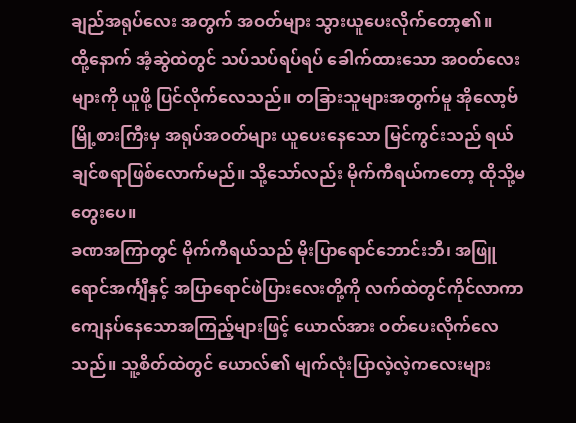ချည်အရုပ်လေး အတွက် အဝတ်များ သွားယူပေးလိုက်တော့၏။
ထို့နောက် အံ့ဆွဲထဲတွင် သပ်သပ်ရပ်ရပ် ခေါက်ထားသော အဝတ်လေးများကို ယူဖို့ ပြင်လိုက်လေသည်။ တခြားသူများအတွက်မူ အိုလော့ဗ်မြို့စားကြီးမှ အရုပ်အဝတ်များ ယူပေးနေသော မြင်ကွင်းသည် ရယ်ချင်စရာဖြစ်လောက်မည်။ သို့သော်လည်း မိုက်ကီရယ်ကတော့ ထိုသို့မတွေးပေ။
ခဏအကြာတွင် မိုက်ကီရယ်သည် မိုးပြာရောင်ဘောင်းဘီ၊ အဖြူရောင်အင်္ကျီနှင့် အပြာရောင်ဖဲပြားလေးတို့ကို လက်ထဲတွင်ကိုင်လာကာ ကျေနပ်နေသောအကြည့်များဖြင့် ယောလ်အား ဝတ်ပေးလိုက်လေသည်။ သူ့စိတ်ထဲတွင် ယောလ်၏ မျက်လုံးပြာလဲ့လဲ့ကလေးများ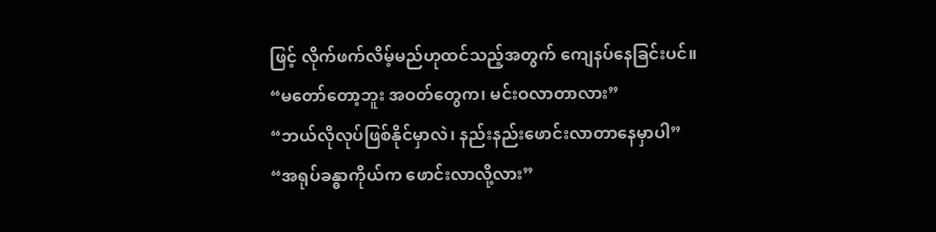ဖြင့် လိုက်ဖက်လိမ့်မည်ဟုထင်သည့်အတွက် ကျေနပ်နေခြင်းပင်။
“မတော်တော့ဘူး အဝတ်တွေက၊ မင်းဝလာတာလား”
“ဘယ်လိုလုပ်ဖြစ်နိုင်မှာလဲ၊ နည်းနည်းဖောင်းလာတာနေမှာပါ”
“အရုပ်ခန္ဓာကိုယ်က ဖောင်းလာလို့လား”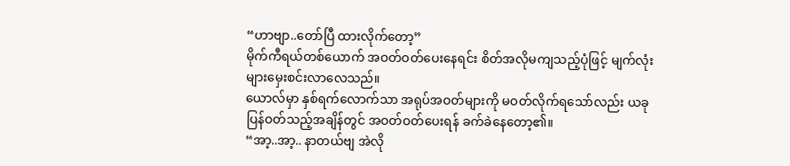“ဟာဗျာ..တော်ပြီ ထားလိုက်တော့”
မိုက်ကီရယ်တစ်ယောက် အဝတ်ဝတ်ပေးနေရင်း စိတ်အလိုမကျသည့်ပုံဖြင့် မျက်လုံးများမှေးစင်းလာလေသည်။
ယောလ်မှာ နှစ်ရက်လောက်သာ အရုပ်အဝတ်များကို မဝတ်လိုက်ရသော်လည်း ယခုပြန်ဝတ်သည့်အချိန်တွင် အဝတ်ဝတ်ပေးရန် ခက်ခဲနေတော့၏။
“အာ့..အာ့.. နာတယ်ဗျ အဲလို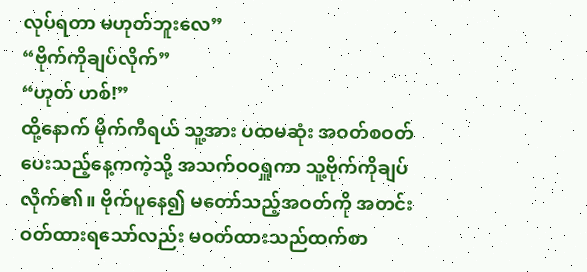လုပ်ရတာ မဟုတ်ဘူးလေ”
“ဗိုက်ကိုချပ်လိုက်”
“ဟုတ် ဟစ်!”
ထို့နောက် မိုက်ကီရယ် သူ့အား ပထမဆုံး အဝတ်စဝတ်ပေးသည့်နေ့ကကဲ့သို့ အသက်ဝဝရှူကာ သူ့ဗိုက်ကိုချပ်လိုက်၏။ ဗိုက်ပူနေ၍ မတော်သည့်အဝတ်ကို အတင်းဝတ်ထားရသော်လည်း မဝတ်ထားသည်ထက်စာ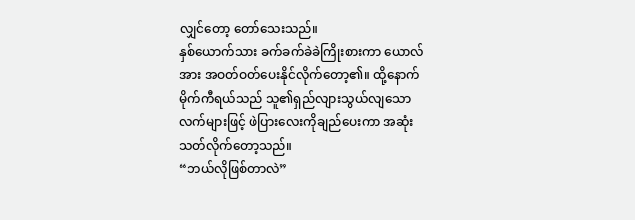လျှင်တော့ တော်သေးသည်။
နှစ်ယောက်သား ခက်ခက်ခဲခဲကြိုးစားကာ ယောလ်အား အဝတ်ဝတ်ပေးနိုင်လိုက်တော့၏။ ထို့နောက် မိုက်ကီရယ်သည် သူ၏ရှည်လျားသွယ်လျသော လက်များဖြင့် ဖဲပြားလေးကိုချည်ပေးကာ အဆုံးသတ်လိုက်တော့သည်။
“ဘယ်လိုဖြစ်တာလဲ”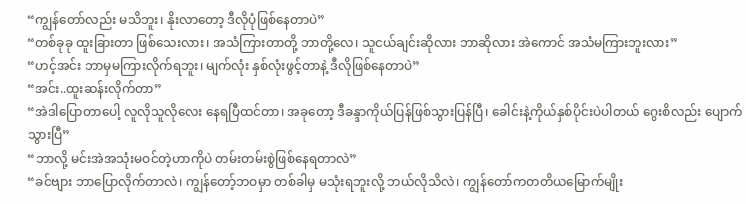“ကျွန်တော်လည်း မသိဘူး၊ နိုးလာတော့ ဒီလိုပုံဖြစ်နေတာပဲ”
“တစ်ခုခု ထူးခြားတာ ဖြစ်သေးလား၊ အသံကြားတာတို့ ဘာတို့လေ၊ သူငယ်ချင်းဆိုလား ဘာဆိုလား အဲကောင် အသံမကြားဘူးလား”
“ဟင့်အင်း ဘာမှမကြားလိုက်ရဘူး၊ မျက်လုံး နှစ်လုံးဖွင့်တာနဲ့ ဒီလိုဖြစ်နေတာပဲ”
“အင်း..ထူးဆန်းလိုက်တာ”
“အဲဒါပြောတာပေါ့ လူလိုသူလိုလေး နေရပြီထင်တာ၊ အခုတော့ ဒီခန္ဒာကိုယ်ပြန်ဖြစ်သွားပြန်ပြီ၊ ခေါင်းနဲ့ကိုယ်နှစ်ပိုင်းပဲပါတယ် ဂွေးစိလည်း ပျောက်သွားပြီ”
“ဘာလို့ မင်းအဲအသုံးမဝင်တဲ့ဟာကိုပဲ တမ်းတမ်းစွဲဖြစ်နေရတာလဲ”
“ခင်ဗျား ဘာပြောလိုက်တာလဲ၊ ကျွန်တော့်ဘဝမှာ တစ်ခါမှ မသုံးရဘူးလို့ ဘယ်လိုသိလဲ၊ ကျွန်တော်ကတတိယမြောက်မျိုး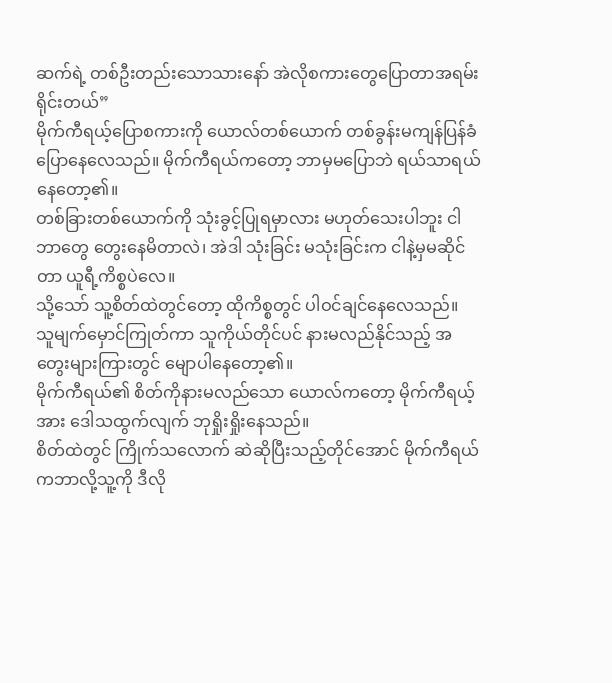ဆက်ရဲ့ တစ်ဦးတည်းသောသားနော် အဲလိုစကားတွေပြောတာအရမ်းရိုင်းတယ်”
မိုက်ကီရယ့်ပြောစကားကို ယောလ်တစ်ယောက် တစ်ခွန်းမကျန်ပြန်ခံပြောနေလေသည်။ မိုက်ကီရယ်ကတော့ ဘာမှမပြောဘဲ ရယ်သာရယ်နေတော့၏။
တစ်ခြားတစ်ယောက်ကို သုံးခွင့်ပြုရမှာလား မဟုတ်သေးပါဘူး ငါဘာတွေ တွေးနေမိတာလဲ၊ အဲဒါ သုံးခြင်း မသုံးခြင်းက ငါနဲ့မှမဆိုင်တာ ယူရီ့ကိစ္စပဲလေ။
သို့သော် သူ့စိတ်ထဲတွင်တော့ ထိုကိစ္စတွင် ပါဝင်ချင်နေလေသည်။
သူမျက်မှောင်ကြုတ်ကာ သူကိုယ်တိုင်ပင် နားမလည်နိုင်သည့် အတွေးများကြားတွင် မျောပါနေတော့၏။
မိုက်ကီရယ်၏ စိတ်ကိုနားမလည်သော ယောလ်ကတော့ မိုက်ကီရယ့်အား ဒေါသထွက်လျက် ဘုရှိုးရှိုးနေသည်။
စိတ်ထဲတွင် ကြိုက်သလောက် ဆဲဆိုပြီးသည့်တိုင်အောင် မိုက်ကီရယ်ကဘာလို့သူ့ကို ဒီလို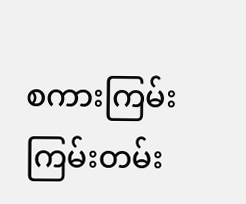စကားကြမ်းကြမ်းတမ်း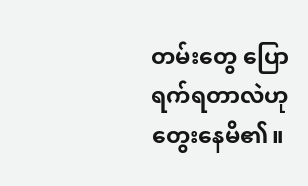တမ်းတွေ ပြောရက်ရတာလဲဟု တွေးနေမိ၏။